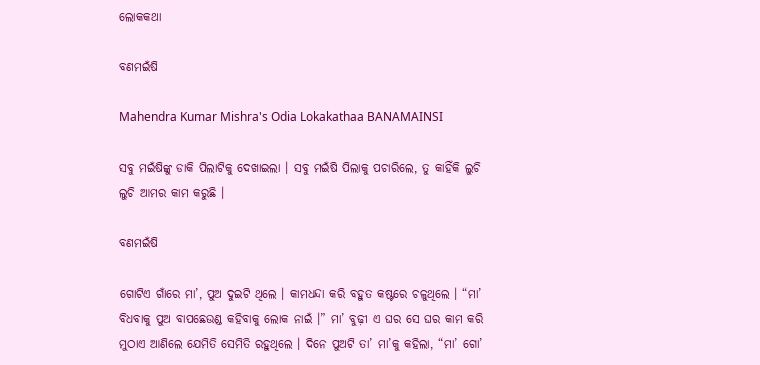ଲୋକକଥା

ବଣମଇଁଷି

Mahendra Kumar Mishra's Odia Lokakathaa BANAMAINSI

ସବୁ ମଇଁଷିଙ୍କୁ ଡାକି ପିଲାଟିକୁ ଦେଖାଇଲା । ସବୁ ମଇଁଷି ପିଲାକୁ ପଚାରିଲେ, ତୁ କାହିଁକି ଲୁଚି ଲୁଚି ଆମର କାମ କରୁଛି ।

ବଣମଇଁଷି

ଗୋଟିଏ ଗାଁରେ ମା’, ପୁଅ ଦୁଇଟି ଥିଲେ । କାମଧନ୍ଦା କରି ବହୁତ କଷ୍ଟରେ ଚଳୁଥିଲେ । “ମା’ ବିଧବାକୁ ପୁଅ ବାପଛେଉଣ୍ଡ କହିବାକୁ ଲୋକ ନାଇଁ ।” ମା’ ବୁଢ଼ୀ ଏ ଘର ସେ ଘର କାମ କରି ମୁଠାଏ ଆଣିଲେ ଯେମିତି ସେମିତି ରହୁଥିଲେ । ଦିନେ ପୁଅଟି ତା’ ମା’କୁ କହିଲା, “ମା’ ଗୋ’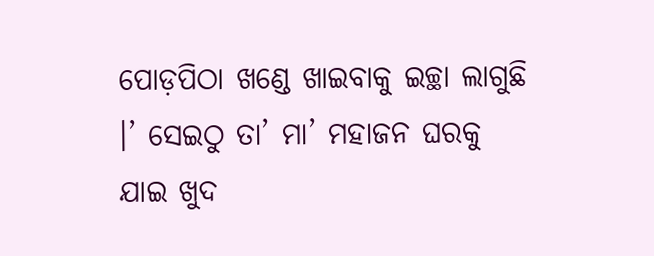ପୋଡ଼ପିଠା ଖଣ୍ଡେ ଖାଇବାକୁ ଇଚ୍ଛା ଲାଗୁଛି ।’ ସେଇଠୁ ତା’ ମା’ ମହାଜନ ଘରକୁ ଯାଇ ଖୁଦ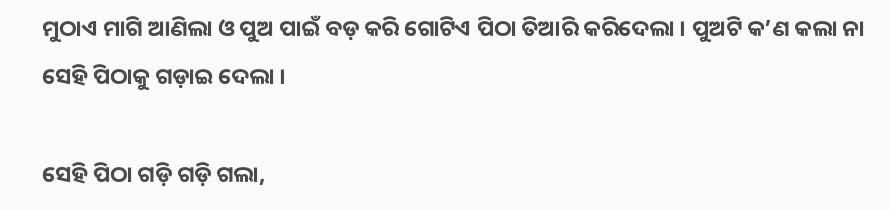ମୁଠାଏ ମାଗି ଆଣିଲା ଓ ପୁଅ ପାଇଁ ବଡ଼ କରି ଗୋଟିଏ ପିଠା ତିଆରି କରିଦେଲା । ପୁଅଟି କ’ଣ କଲା ନା ସେହି ପିଠାକୁ ଗଡ଼ାଇ ଦେଲା ।

ସେହି ପିଠା ଗଡ଼ି ଗଡ଼ି ଗଲା,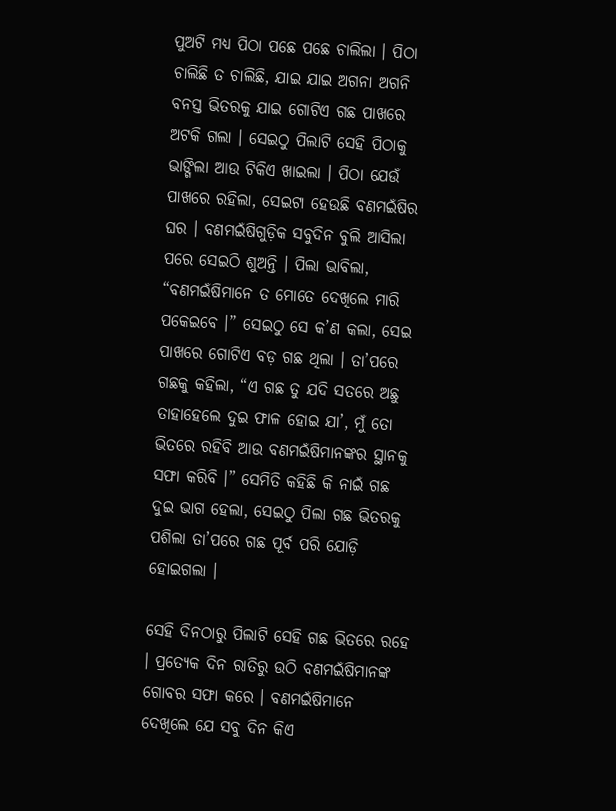ପୁଅଟି ମଧ୍ୟ ପିଠା ପଛେ ପଛେ ଚାଲିଲା । ପିଠା ଚାଲିଛି ତ ଚାଲିଛି, ଯାଇ ଯାଇ ଅଗନା ଅଗନି ବନସ୍ତ ଭିତରକୁ ଯାଇ ଗୋଟିଏ ଗଛ ପାଖରେ ଅଟକି ଗଲା । ସେଇଠୁ ପିଲାଟି ସେହି ପିଠାକୁ ଭାଙ୍ଗିଲା ଆଉ ଟିକିଏ ଖାଇଲା । ପିଠା ଯେଉଁ ପାଖରେ ରହିଲା, ସେଇଟା ହେଉଛି ବଣମଇଁଷିର ଘର । ବଣମଇଁଷିଗୁଡ଼ିକ ସବୁଦିନ ବୁଲି ଆସିଲା ପରେ ସେଇଠି ଶୁଅନ୍ତି । ପିଲା ଭାବିଲା, “ବଣମଇଁଷିମାନେ ତ ମୋତେ ଦେଖିଲେ ମାରି ପକେଇବେ ।” ସେଇଠୁ ସେ କ’ଣ କଲା, ସେଇ ପାଖରେ ଗୋଟିଏ ବଡ଼ ଗଛ ଥିଲା । ତା’ପରେ ଗଛକୁ କହିଲା, “ଏ ଗଛ ତୁ ଯଦି ସତରେ ଅଛୁ ତାହାହେଲେ ଦୁଇ ଫାଳ ହୋଇ ଯା’, ମୁଁ ତୋ ଭିତରେ ରହିବି ଆଉ ବଣମଇଁଷିମାନଙ୍କର ସ୍ଥାନକୁ ସଫା କରିବି ।” ସେମିତି କହିଛି କି ନାଇଁ ଗଛ ଦୁଇ ଭାଗ ହେଲା, ସେଇଠୁ ପିଲା ଗଛ ଭିତରକୁ ପଶିଲା ତା’ପରେ ଗଛ ପୂର୍ବ ପରି ଯୋଡ଼ି ହୋଇଗଲା ।

ସେହି ଦିନଠାରୁ ପିଲାଟି ସେହି ଗଛ ଭିତରେ ରହେ । ପ୍ରତ୍ୟେକ ଦିନ ରାତିରୁ ଉଠି ବଣମଇଁଷିମାନଙ୍କ ଗୋବର ସଫା କରେ । ବଣମଇଁଷିମାନେ ଦେଖିଲେ ଯେ ସବୁ ଦିନ କିଏ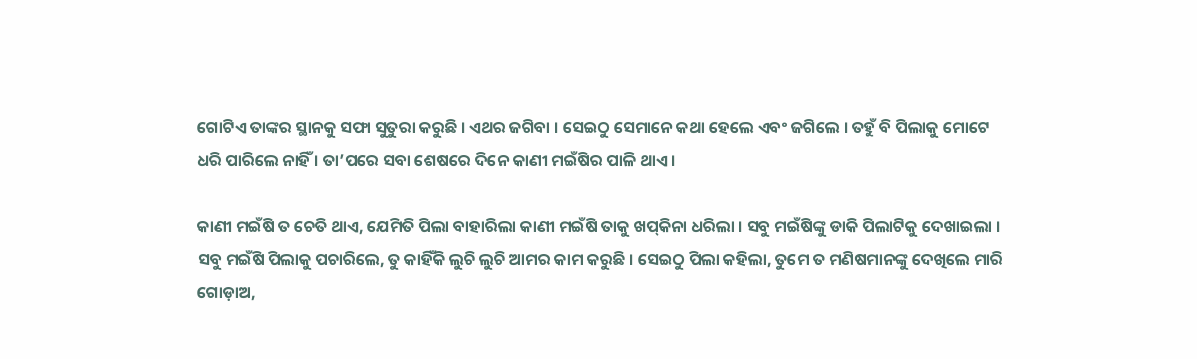ଗୋଟିଏ ତାଙ୍କର ସ୍ଥାନକୁ ସଫା ସୁତୁରା କରୁଛି । ଏଥର ଜଗିବା । ସେଇଠୁ ସେମାନେ କଥା ହେଲେ ଏବଂ ଜଗିଲେ । ତହୁଁ ବି ପିଲାକୁ ମୋଟେ ଧରି ପାରିଲେ ନାହିଁ । ତା’ପରେ ସବା ଶେଷରେ ଦିନେ କାଣୀ ମଇଁଷିର ପାଳି ଥାଏ ।

କାଣୀ ମଇଁଷି ତ ଚେତି ଥାଏ, ଯେମିତି ପିଲା ବାହାରିଲା କାଣୀ ମଇଁଷି ତାକୁ ଖପ୍‌କିନା ଧରିଲା । ସବୁ ମଇଁଷିଙ୍କୁ ଡାକି ପିଲାଟିକୁ ଦେଖାଇଲା । ସବୁ ମଇଁଷି ପିଲାକୁ ପଚାରିଲେ, ତୁ କାହିଁକି ଲୁଚି ଲୁଚି ଆମର କାମ କରୁଛି । ସେଇଠୁ ପିଲା କହିଲା, ତୁମେ ତ ମଣିଷମାନଙ୍କୁ ଦେଖିଲେ ମାରି ଗୋଡ଼ାଅ,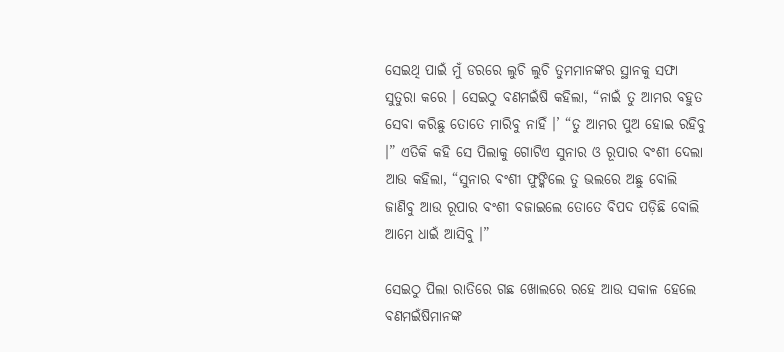ସେଇଥି ପାଇଁ ମୁଁ ଡରରେ ଲୁଚି ଲୁଚି ତୁମମାନଙ୍କର ସ୍ଥାନକୁ ସଫା ସୁତୁରା କରେ । ସେଇଠୁ ବଣମଇଁଷି କହିଲା, “ନାଇଁ ତୁ ଆମର ବହୁତ ସେବା କରିଛୁ ତୋତେ ମାରିବୁ ନାହିଁ ।’ “ତୁ ଆମର ପୁଅ ହୋଇ ରହିବୁ ।” ଏତିକି କହି ସେ ପିଲାକୁ ଗୋଟିଏ ସୁନାର ଓ ରୂପାର ବଂଶୀ ଦେଲା ଆଉ କହିଲା, “ସୁନାର ବଂଶୀ ଫୁଙ୍କିଲେ ତୁ ଭଲରେ ଅଛୁ ବୋଲି ଜାଣିବୁ ଆଉ ରୂପାର ବଂଶୀ ବଜାଇଲେ ତୋତେ ବିପଦ ପଡ଼ିଛି ବୋଲି ଆମେ ଧାଇଁ ଆସିବୁ ।”

ସେଇଠୁ ପିଲା ରାତିରେ ଗଛ ଖୋଲରେ ରହେ ଆଉ ସକାଳ ହେଲେ ବଣମଇଁଷିମାନଙ୍କ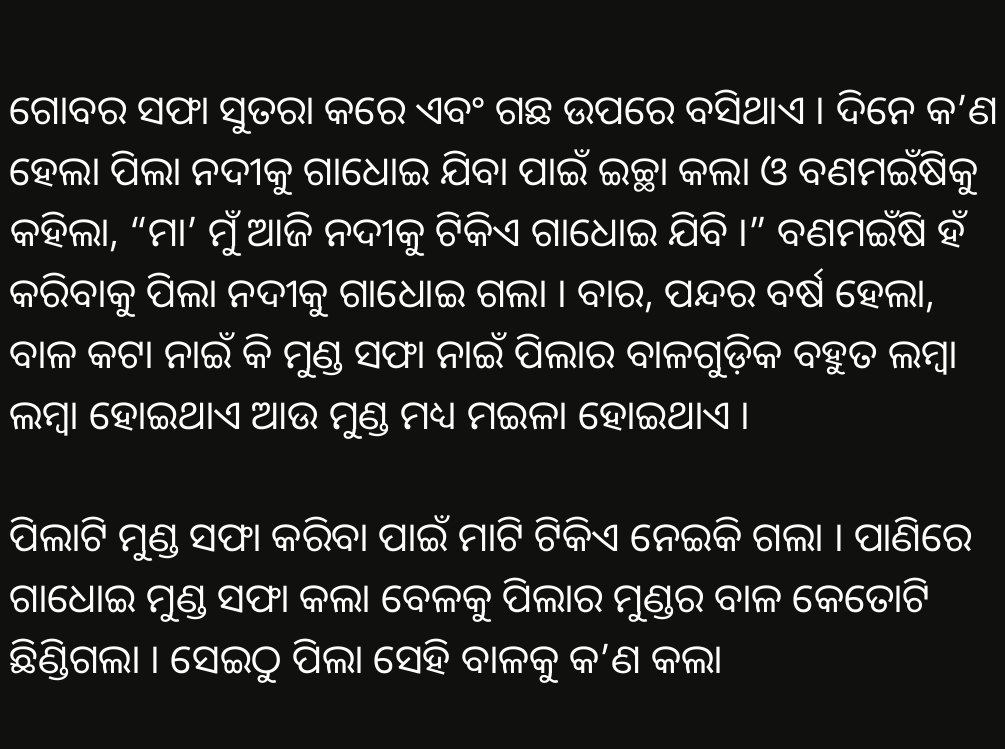ଗୋବର ସଫା ସୁତରା କରେ ଏବଂ ଗଛ ଉପରେ ବସିଥାଏ । ଦିନେ କ’ଣ ହେଲା ପିଲା ନଦୀକୁ ଗାଧୋଇ ଯିବା ପାଇଁ ଇଚ୍ଛା କଲା ଓ ବଣମଇଁଷିକୁ କହିଲା, “ମା’ ମୁଁ ଆଜି ନଦୀକୁ ଟିକିଏ ଗାଧୋଇ ଯିବି ।” ବଣମଇଁଷି ହଁ କରିବାକୁ ପିଲା ନଦୀକୁ ଗାଧୋଇ ଗଲା । ବାର, ପନ୍ଦର ବର୍ଷ ହେଲା, ବାଳ କଟା ନାଇଁ କି ମୁଣ୍ଡ ସଫା ନାଇଁ ପିଲାର ବାଳଗୁଡ଼ିକ ବହୁତ ଲମ୍ୱା ଲମ୍ୱା ହୋଇଥାଏ ଆଉ ମୁଣ୍ଡ ମଧ୍ୟ ମଇଳା ହୋଇଥାଏ ।

ପିଲାଟି ମୁଣ୍ଡ ସଫା କରିବା ପାଇଁ ମାଟି ଟିକିଏ ନେଇକି ଗଲା । ପାଣିରେ ଗାଧୋଇ ମୁଣ୍ଡ ସଫା କଲା ବେଳକୁ ପିଲାର ମୁଣ୍ଡର ବାଳ କେତୋଟି ଛିଣ୍ଡିଗଲା । ସେଇଠୁ ପିଲା ସେହି ବାଳକୁ କ’ଣ କଲା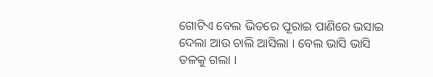ଗୋଟିଏ ବେଲ ଭିତରେ ପୂରାଇ ପାଣିରେ ଭସାଇ ଦେଲା ଆଉ ଚାଲି ଆସିଲା । ବେଲ ଭାସି ଭାସି ତଳକୁ ଗଲା ।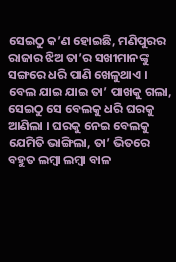ସେଇଠୁ କ’ଣ ହୋଇଛି, ମଣିପୁରର ରାଜାର ଝିଅ ତା’ର ସଖୀମାନଙ୍କୁ ସଙ୍ଗରେ ଧରି ପାଣି ଖେଳୁଥାଏ । ବେଲ ଯାଇ ଯାଇ ତା’ ପାଖକୁ ଗଲା, ସେଇଠୁ ସେ ବେଲକୁ ଧରି ଘରକୁ ଆଣିଲା । ଘରକୁ ନେଇ ବେଲକୁ ଯେମିତି ଭାଙ୍ଗିଲା, ତା’ ଭିତରେ ବହୁତ ଲମ୍ୱା ଲମ୍ୱା ବାଳ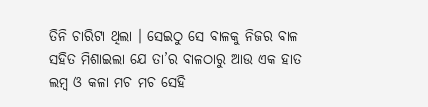ତିନି ଚାରିଟା ଥିଲା । ସେଇଠୁ ସେ ବାଳକୁ ନିଜର ବାଳ ସହିତ ମିଶାଇଲା ଯେ ତା’ର ବାଳଠାରୁ ଆଉ ଏକ ହାତ ଲମ୍ୱ ଓ କଳା ମଚ ମଚ ସେହି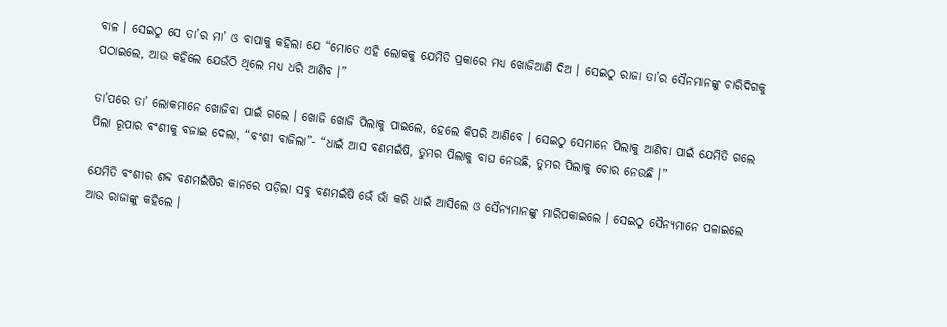ବାଳ । ସେଇଠୁ ସେ ତା’ର ମା’ ଓ ବାପାକୁ କହିଲା ଯେ “ମୋତେ ଏହି ଲୋକକୁ ଯେମିତି ପ୍ରକାରେ ମଧ୍ୟ ଖୋଜିଆଣି ଦିଅ । ସେଇଠୁ ରାଜା ତା’ର ସୈନମାନଙ୍କୁ ଚାରିଦିଗକୁ ପଠାଇଲେ, ଆଉ କହିଲେ ଯେଉଁଠି ଥିଲେ ମଧ୍ୟ ଧରି ଆଣିବ ।”

ତା’ପରେ ତା’ ଲୋକମାନେ ଖୋଜିବା ପାଇଁ ଗଲେ । ଖୋଜି ଖୋଜି ପିଲାକୁ ପାଇଲେ, ହେଲେ କିପରି ଆଣିବେ । ସେଇଠୁ ସେମାନେ ପିଲାକୁ ଆଣିବା ପାଇଁ ଯେମିତି ଗଲେ ପିଲା ରୂପାର ବଂଶୀକୁ ବଜାଇ ଦେଲା, “ବଂଶୀ ବାଜିଲା”- “ଧାଇଁ ଆସ ବଣମଇଁଷି, ତୁମର ପିଲାକୁ ବାଘ ନେଉଛି, ତୁମର ପିଲାକୁ ଚୋର ନେଉଛି ।”

ଯେମିତି ବଂଶୀର ଶବ୍ଦ ବଣମଇଁଷିର କାନରେ ପଡ଼ିଲା ସବୁ ବଣମଇଁଷି ଭେଁ ଭାଁ କରି ଧାଇଁ ଆସିଲେ ଓ ସୈନ୍ୟମାନଙ୍କୁ ମାରିପକାଇଲେ । ସେଇଠୁ ସୈନ୍ୟମାନେ ପଳାଇଲେ ଆଉ ରାଜାଙ୍କୁ କହିଲେ ।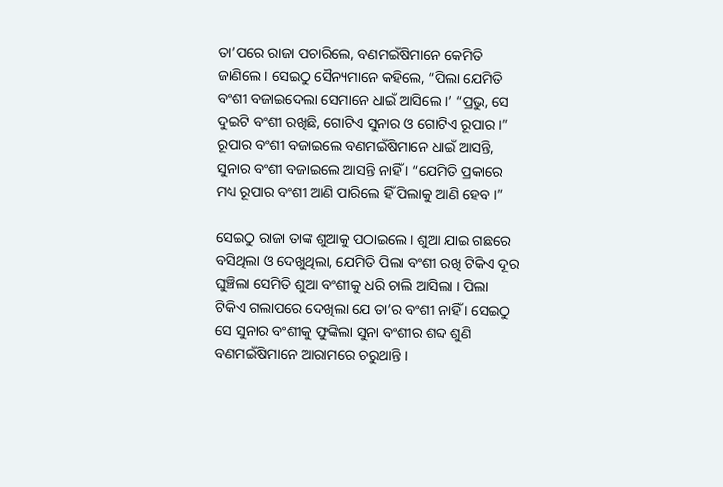ତା’ପରେ ରାଜା ପଚାରିଲେ, ବଣମଇଁଷିମାନେ କେମିତି ଜାଣିଲେ । ସେଇଠୁ ସୈନ୍ୟମାନେ କହିଲେ, “ପିଲା ଯେମିତି ବଂଶୀ ବଜାଇଦେଲା ସେମାନେ ଧାଇଁ ଆସିଲେ ।’ “ପ୍ରଭୁ, ସେ ଦୁଇଟି ବଂଶୀ ରଖିଛି, ଗୋଟିଏ ସୁନାର ଓ ଗୋଟିଏ ରୂପାର ।” ରୂପାର ବଂଶୀ ବଜାଇଲେ ବଣମଇଁଷିମାନେ ଧାଇଁ ଆସନ୍ତି, ସୁନାର ବଂଶୀ ବଜାଇଲେ ଆସନ୍ତି ନାହିଁ । “ଯେମିତି ପ୍ରକାରେ ମଧ୍ୟ ରୂପାର ବଂଶୀ ଆଣି ପାରିଲେ ହିଁ ପିଲାକୁ ଆଣି ହେବ ।”

ସେଇଠୁ ରାଜା ତାଙ୍କ ଶୁଆକୁ ପଠାଇଲେ । ଶୁଆ ଯାଇ ଗଛରେ ବସିଥିଲା ଓ ଦେଖୁଥିଲା, ଯେମିତି ପିଲା ବଂଶୀ ରଖି ଟିକିଏ ଦୂର ଘୁଞ୍ଚିଲା ସେମିତି ଶୁଆ ବଂଶୀକୁ ଧରି ଚାଲି ଆସିଲା । ପିଲା ଟିକିଏ ଗଲାପରେ ଦେଖିଲା ଯେ ତା’ର ବଂଶୀ ନାହିଁ । ସେଇଠୁ ସେ ସୁନାର ବଂଶୀକୁ ଫୁଙ୍କିଲା ସୁନା ବଂଶୀର ଶବ୍ଦ ଶୁଣି ବଣମଇଁଷିମାନେ ଆରାମରେ ଚରୁଥାନ୍ତି ।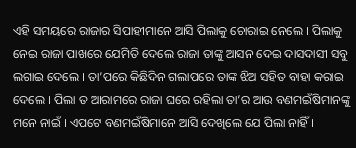ଏହି ସମୟରେ ରାଜାର ସିପାହୀମାନେ ଆସି ପିଲାକୁ ଚୋରାଇ ନେଲେ । ପିଲାକୁ ନେଇ ରାଜା ପାଖରେ ଯେମିତି ଦେଲେ ରାଜା ତାଙ୍କୁ ଆସନ ଦେଇ ଦାସଦାସୀ ସବୁ ଲଗାଇ ଦେଲେ । ତା’ପରେ କିଛିଦିନ ଗଲାପରେ ତାଙ୍କ ଝିଅ ସହିତ ବାହା କରାଇ ଦେଲେ । ପିଲା ତ ଆରାମରେ ରାଜା ଘରେ ରହିଲା ତା’ର ଆଉ ବଣମଇଁଷିମାନଙ୍କୁ ମନେ ନାଇଁ । ଏପଟେ ବଣମଇଁଷିମାନେ ଆସି ଦେଖିଲେ ଯେ ପିଲା ନାହିଁ ।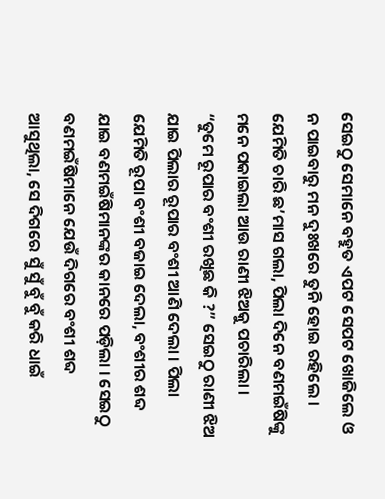ସେଇଠୁ ସେମାନେ ବହୁତ ଏପଟ ସେପଟ ଖୋଜିଲେ ଓ ନ ପାଇବାରୁ ମନ ଦୁଃଖରେ ତୁନି ହୋଇ ରହିଲେ । ଯେମିତି ଚାରି ଛ’ମାସ ଗଲା, ପିଲା ଦିନେ ବଣମଇଁଷିଙ୍କୁ ମନେ ପକାଇଲା ଆଉ ରାଣୀ ଝିଅକୁ ପଚାରିଲା । “ତୁମେ ରୂପାର ବଂଶୀ ରଖିଛ କି ?” ସେଇଠୁ ରାଣୀ ଝିଅ ଯାଇ ପିଲାର ରୂପାର ବଂଶୀ ଆଣି ଦେଲା । ପିଲା ଯେମିତି ରୂପା ବଂଶୀ ବଜାଇ ଦେଲା, ବଂଶୀର ଶବ୍ଦ ଯାଇ ବଣମଇଁଷିମାନଙ୍କର କାନରେ ପଡ଼ିଲା । ସେଇଠୁ ବଣମଇଁଷିମାନେ ଯେଉଁ ଦିଗରେ ବଂଶୀ ଶବ୍ଦ ଆସୁଥିଲା, ସେ ଦିଗରେ ସୁଁ ସୁଁ ବୁଁ ବୁଁ କରି ଧାଇଁ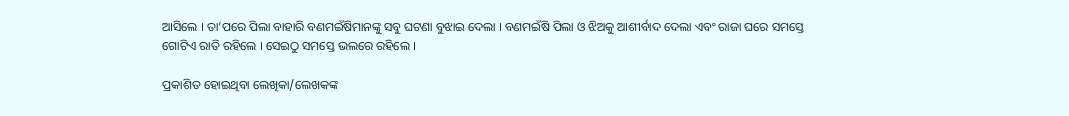ଆସିଲେ । ତା’ପରେ ପିଲା ବାହାରି ବଣମଇଁଷିମାନଙ୍କୁ ସବୁ ଘଟଣା ବୁଝାଇ ଦେଲା । ବଣମଇଁଷି ପିଲା ଓ ଝିଅକୁ ଆଶୀର୍ବାଦ ଦେଲା ଏବଂ ରାଜା ଘରେ ସମସ୍ତେ ଗୋଟିଏ ରାତି ରହିଲେ । ସେଇଠୁ ସମସ୍ତେ ଭଲରେ ରହିଲେ ।

ପ୍ରକାଶିତ ହୋଇଥିବା ଲେଖିକା/ଲେଖକଙ୍କ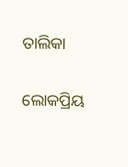ତାଲିକା

ଲୋକପ୍ରିୟ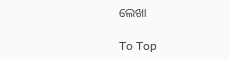ଲେଖା

To Top